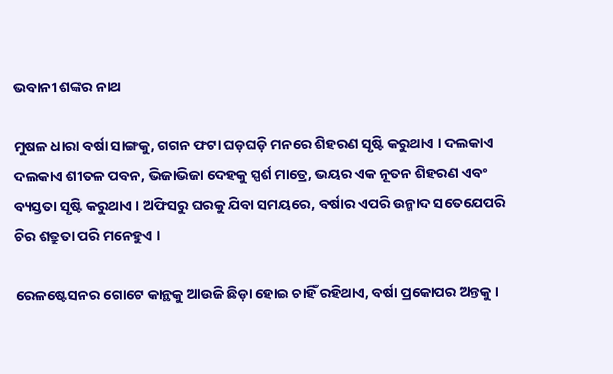ଭବାନୀ ଶଙ୍କର ନାଥ

ମୁଷଳ ଧାରା ବର୍ଷା ସାଙ୍ଗକୁ, ଗଗନ ଫଟା ଘଡ଼ଘଡ଼ି ମନରେ ଶିହରଣ ସୃଷ୍ଟି କରୁଥାଏ । ଦଲକାଏ ଦଲକାଏ ଶୀତଳ ପବନ, ଭିଜାଭିଜା ଦେହକୁ ସ୍ପର୍ଶ ମାତ୍ରେ, ଭୟର ଏକ ନୂତନ ଶିହରଣ ଏବଂ ବ୍ୟସ୍ତତା ସୃଷ୍ଟି କରୁଥାଏ । ଅଫିସରୁ ଘରକୁ ଯିବା ସମୟରେ, ବର୍ଷାର ଏପରି ଉନ୍ମାଦ ସତେଯେପରି ଚିର ଶତ୍ରୁତା ପରି ମନେହୁଏ ।

ରେଳଷ୍ଟେସନର ଗୋଟେ କାନ୍ଥକୁ ଆଉଜି ଛିଡ଼ା ହୋଇ ଚାହିଁ ରହିଥାଏ, ବର୍ଷା ପ୍ରକୋପର ଅନ୍ତକୁ ।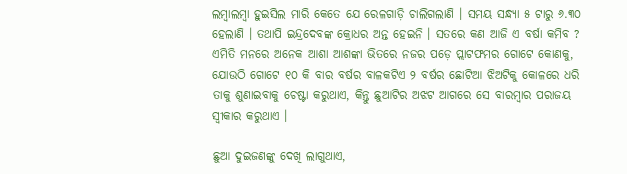ଲମ୍ବାଲମ୍ବା ହୁଇସିଲ ମାରି କେତେ ଯେ ରେଳଗାଡ଼ି ଚାଲିଗଲାଣି । ସମୟ ସନ୍ଧ୍ୟା ୫ ଟାରୁ ୬.୩୦ ହେଲାଣି । ତଥାପି ଇନ୍ଦ୍ରଦେବଙ୍କ କ୍ରୋଧର ଅନ୍ତ ହେଇନି । ସତରେ କଣ ଆଜି ଏ ବର୍ଷା କମିବ ? ଏମିତି ମନରେ ଅନେକ ଆଶା ଆଶଙ୍କା ଭିତରେ ନଜର ପଡ଼େ ପ୍ଲାଟଫମର ଗୋଟେ କୋଣକୁ, ଯୋଉଠି ଗୋଟେ ୧୦ କି ବାର ବର୍ଷର ବାଳକଟିଏ ୨ ବର୍ଷର ଛୋଟିଆ ଝିଅଟିକୁ କୋଳରେ ଧରି ତାକୁ ଶୁଣାଇବାକୁ ଚେଷ୍ଟା କରୁଥାଏ, କିନ୍ତୁ ଛୁଆଟିର ଅଝଟ ଆଗରେ ସେ ବାରମ୍ବାର ପରାଜୟ ସ୍ୱୀକାର କରୁଥାଏ ।

ଛୁଆ ଦୁଇଜଣଙ୍କୁ ଦେଖି ଲାଗୁଥାଏ,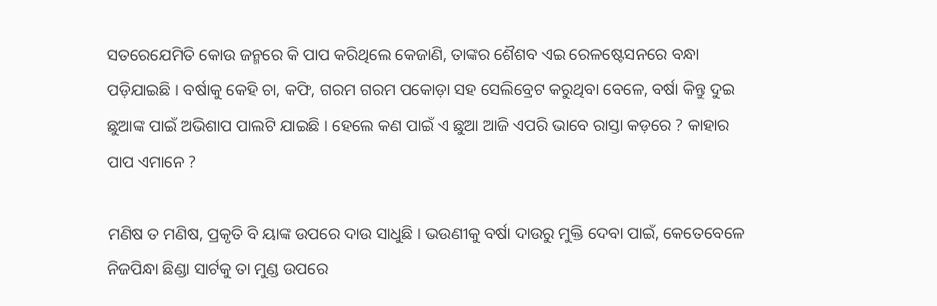ସତରେଯେମିତି କୋଉ ଜନ୍ମରେ କି ପାପ କରିଥିଲେ କେଜାଣି, ତାଙ୍କର ଶୈଶବ ଏଇ ରେଳଷ୍ଟେସନରେ ବନ୍ଧା ପଡ଼ିଯାଇଛି । ବର୍ଷାକୁ କେହି ଚା, କଫି, ଗରମ ଗରମ ପକୋଡ଼ା ସହ ସେଲିବ୍ରେଟ କରୁଥିବା ବେଳେ, ବର୍ଷା କିନ୍ତୁ ଦୁଇ ଛୁଆଙ୍କ ପାଇଁ ଅଭିଶାପ ପାଲଟି ଯାଇଛି । ହେଲେ କଣ ପାଇଁ ଏ ଛୁଆ ଆଜି ଏପରି ଭାବେ ରାସ୍ତା କଡ଼ରେ ? କାହାର ପାପ ଏମାନେ ?

ମଣିଷ ତ ମଣିଷ, ପ୍ରକୃତି ବି ୟାଙ୍କ ଉପରେ ଦାଉ ସାଧୁଛି । ଭଉଣୀକୁ ବର୍ଷା ଦାଉରୁ ମୁକ୍ତି ଦେବା ପାଇଁ, କେତେବେଳେ ନିଜପିନ୍ଧା ଛିଣ୍ଡା ସାର୍ଟକୁ ତା ମୁଣ୍ଡ ଉପରେ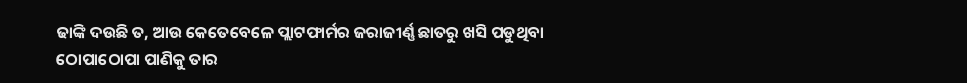ଢାଙ୍କି ଦଉଛି ତ, ଆଉ କେତେବେଳେ ପ୍ଲାଟଫାର୍ମର ଜରାଜୀର୍ଣ୍ଣ ଛାତରୁ ଖସି ପଡୁଥିବା ଠୋପାଠୋପା ପାଣିକୁ ତାର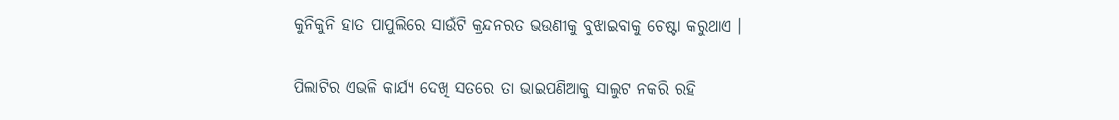କୁନିକୁନି ହାତ ପାପୁଲିରେ ସାଉଁଟି କ୍ରନ୍ଦନରତ ଭଉଣୀକୁ ବୁଝାଇବାକୁ ଚେଷ୍ଟା କରୁଥାଏ ।

ପିଲାଟିର ଏଭଳି କାର୍ଯ୍ୟ ଦେଖି ସତରେ ତା ଭାଇପଣିଆକୁ ସାଲୁଟ ନକରି ରହି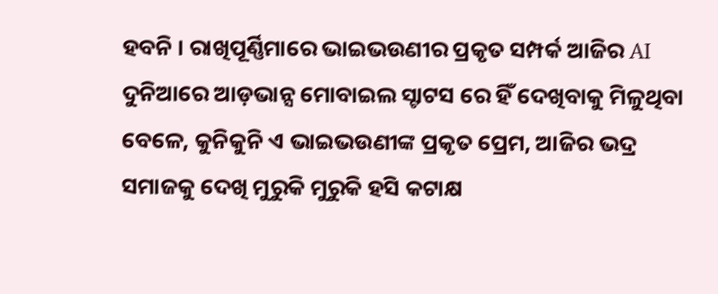ହବନି । ରାଖିପୂର୍ଣ୍ଣିମାରେ ଭାଇଭଉଣୀର ପ୍ରକୃତ ସମ୍ପର୍କ ଆଜିର AI ଦୁନିଆରେ ଆଡ଼ଭାନ୍ସ ମୋବାଇଲ ସ୍ଟାଟସ ରେ ହିଁ ଦେଖିବାକୁ ମିଳୁଥିବା ବେଳେ, କୁନିକୁନି ଏ ଭାଇଭଉଣୀଙ୍କ ପ୍ରକୃତ ପ୍ରେମ, ଆଜିର ଭଦ୍ର ସମାଜକୁ ଦେଖି ମୁରୁକି ମୁରୁକି ହସି କଟାକ୍ଷ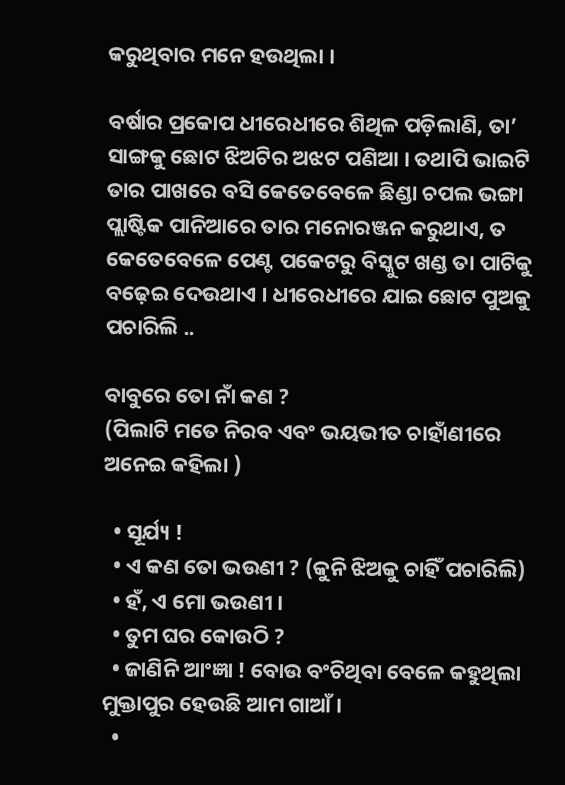କରୁଥିବାର ମନେ ହଉଥିଲା ।

ବର୍ଷାର ପ୍ରକୋପ ଧୀରେଧୀରେ ଶିଥିଳ ପଡ଼ିଲାଣି, ତା’ ସାଙ୍ଗକୁ ଛୋଟ ଝିଅଟିର ଅଝଟ ପଣିଆ । ତଥାପି ଭାଇଟି ତାର ପାଖରେ ବସି କେତେବେଳେ ଛିଣ୍ଡା ଚପଲ ଭଙ୍ଗା ପ୍ଲାଷ୍ଟିକ ପାନିଆରେ ତାର ମନୋରଞ୍ଜନ କରୁଥାଏ, ତ କେତେବେଳେ ପେଣ୍ଟ ପକେଟରୁ ବିସ୍କୁଟ ଖଣ୍ଡ ତା ପାଟିକୁ ବଢ଼େଇ ଦେଉଥାଏ । ଧୀରେଧୀରେ ଯାଇ ଛୋଟ ପୁଅକୁ ପଚାରିଲି ..

ବାବୁରେ ତୋ ନାଁ କଣ ?
(ପିଲାଟି ମତେ ନିରବ ଏବଂ ଭୟଭୀତ ଚାହାଁଣୀରେ ଅନେଇ କହିଲା )

  • ସୂର୍ଯ୍ୟ !
  • ଏ କଣ ତୋ ଭଉଣୀ ? (କୁନି ଝିଅକୁ ଚାହିଁ ପଚାରିଲି)
  • ହଁ, ଏ ମୋ ଭଉଣୀ ।
  • ତୁମ ଘର କୋଉଠି ?
  • ଜାଣିନି ଆଂଜ୍ଞା ! ବୋଉ ବଂଚିଥିବା ବେଳେ କହୁଥିଲା ମୁକ୍ତାପୁର ହେଉଛି ଆମ ଗାଆଁ ।
  •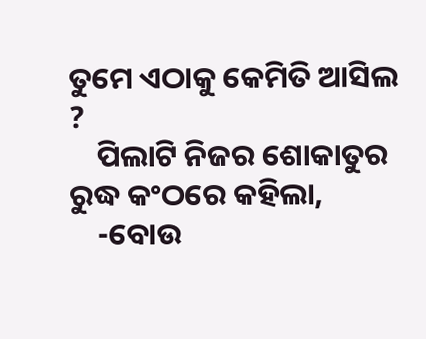ତୁମେ ଏଠାକୁ କେମିତି ଆସିଲ ?
    ପିଲାଟି ନିଜର ଶୋକାତୁର ରୁଦ୍ଧ କଂଠରେ କହିଲା,
    -ବୋଉ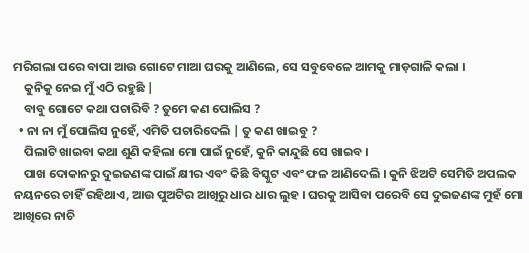ମରିଗଲା ପରେ ବାପା ଆଉ ଗୋଟେ ମାଆ ଘରକୁ ଆଣିଲେ, ସେ ସବୁବେଳେ ଆମକୁ ମାଡ଼ଗାଳି କଲା ।
    କୁନିକୁ ନେଇ ମୁଁ ଏଠି ରହୁଛି |
    ବାବୁ ଗୋଟେ କଥା ପଚାରିବି ? ତୁମେ କଣ ପୋଲିସ ?
  • ନା ନା ମୁଁ ପୋଲିସ ନୁହେଁ, ଏମିତି ପଚାରିଦେଲି | ତୁ କଣ ଖାଇବୁ ?
    ପିଲାଟି ଖାଇବା କଥା ଶୁଣି କହିଲା ମୋ ପାଇଁ ନୁହେଁ, କୁନି କାନ୍ଦୁଛି ସେ ଖାଇବ ।
    ପାଖ ଦୋକାନରୁ ଦୁଇଜଣଙ୍କ ପାଇଁ କ୍ଷୀର ଏବଂ କିଛି ବିସ୍କୁଟ ଏବଂ ଫଳ ଆଣିଦେଲି । କୁନି ଝିଅଟି ସେମିତି ଅପଲକ ନୟନରେ ଚାହିଁ ରହିଥାଏ, ଆଉ ପୁଅଟିର ଆଖିରୁ ଧାର ଧାର ଲୁହ । ଘରକୁ ଆସିବା ପରେବି ସେ ଦୁଇଜଣଙ୍କ ମୁହଁ ମୋ ଆଖିରେ ନାଚି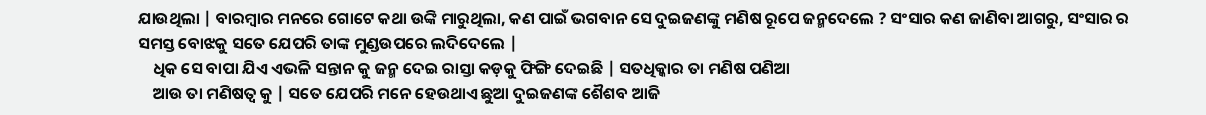ଯାଉଥିଲା | ବାରମ୍ବାର ମନରେ ଗୋଟେ କଥା ଉଙ୍କି ମାରୁଥିଲା, କଣ ପାଇଁ ଭଗବାନ ସେ ଦୁଇଜଣଙ୍କୁ ମଣିଷ ରୂପେ ଜନ୍ମଦେଲେ ? ସଂସାର କଣ ଜାଣିବା ଆଗରୁ, ସଂସାର ର ସମସ୍ତ ବୋଝକୁ ସତେ ଯେପରି ତାଙ୍କ ମୁଣ୍ଡଉପରେ ଲଦିଦେଲେ |
    ଧିକ ସେ ବାପା ଯିଏ ଏଭଳି ସନ୍ତାନ କୁ ଜନ୍ମ ଦେଇ ରାସ୍ତା କଡ଼କୁ ଫିଙ୍ଗି ଦେଇଛି | ସତଧିକ୍କାର ତା ମଣିଷ ପଣିଆ
    ଆଉ ତା ମଣିଷତ୍ୱ କୁ | ସତେ ଯେପରି ମନେ ହେଉଥାଏ ଛୁଆ ଦୁଇଜଣଙ୍କ ଶୈଶବ ଆଜି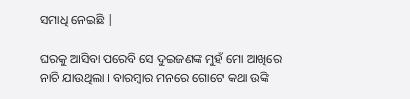ସମାଧି ନେଇଛି |

ଘରକୁ ଆସିବା ପରେବି ସେ ଦୁଇଜଣଙ୍କ ମୁହଁ ମୋ ଆଖିରେ ନାଚି ଯାଉଥିଲା । ବାରମ୍ବାର ମନରେ ଗୋଟେ କଥା ଉଙ୍କି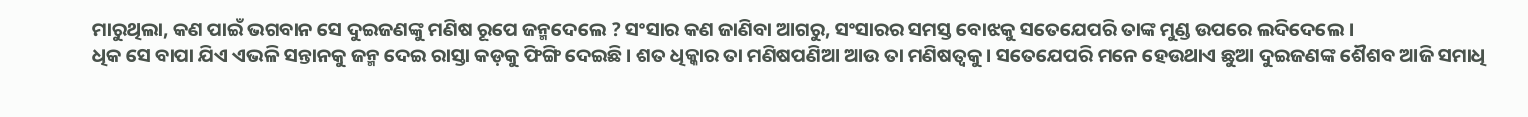ମାରୁଥିଲା, କଣ ପାଇଁ ଭଗବାନ ସେ ଦୁଇଜଣଙ୍କୁ ମଣିଷ ରୂପେ ଜନ୍ମଦେଲେ ? ସଂସାର କଣ ଜାଣିବା ଆଗରୁ, ସଂସାରର ସମସ୍ତ ବୋଝକୁ ସତେଯେପରି ତାଙ୍କ ମୁଣ୍ଡ ଉପରେ ଲଦିଦେଲେ ।
ଧିକ ସେ ବାପା ଯିଏ ଏଭଳି ସନ୍ତାନକୁ ଜନ୍ମ ଦେଇ ରାସ୍ତା କଡ଼କୁ ଫିଙ୍ଗି ଦେଇଛି । ଶତ ଧିକ୍କାର ତା ମଣିଷପଣିଆ ଆଉ ତା ମଣିଷତ୍ୱକୁ । ସତେଯେପରି ମନେ ହେଉଥାଏ ଛୁଆ ଦୁଇଜଣଙ୍କ ଶୈଶବ ଆଜି ସମାଧି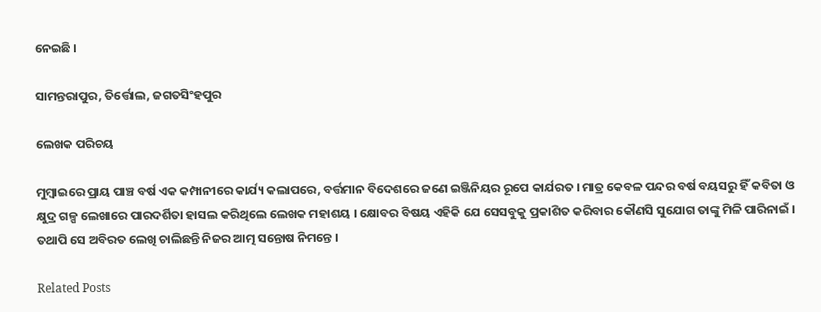ନେଇଛି ।

ସାମନ୍ତରାପୁର, ତିର୍ତ୍ତୋଲ, ଜଗତସିଂହପୁର

ଲେଖକ ପରିଚୟ

ମୁମ୍ବାଇରେ ପ୍ରାୟ ପାଞ୍ଚ ବର୍ଷ ଏକ କମ୍ପାନୀରେ କାର୍ଯ୍ୟ କଲାପରେ, ବର୍ତ୍ତମାନ ବିଦେଶରେ ଜଣେ ଇଞ୍ଜିନିୟର ରୂପେ କାର୍ଯରତ । ମାତ୍ର କେବଳ ପନ୍ଦର ବର୍ଷ ବୟସରୁ ହିଁ କବିତା ଓ କ୍ଷୁଦ୍ର ଗଳ୍ପ ଲେଖାରେ ପାରଦର୍ଶିତା ହାସଲ କରିଥିଲେ ଲେଖକ ମହାଶୟ । କ୍ଷୋବର ବିଷୟ ଏହିକି ଯେ ସେସବୁକୁ ପ୍ରକାଶିତ କରିବାର କୌଣସି ସୁଯୋଗ ତାଙ୍କୁ ମିଳି ପାରିନାଇଁ । ତଥାପି ସେ ଅବିରତ ଲେଖି ଚାଲିଛନ୍ତି ନିଜର ଆତ୍ମ ସନ୍ତୋଷ ନିମନ୍ତେ ।

Related Posts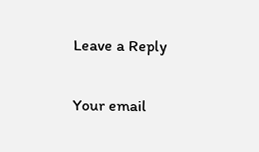Leave a Reply

Your email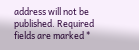address will not be published. Required fields are marked *